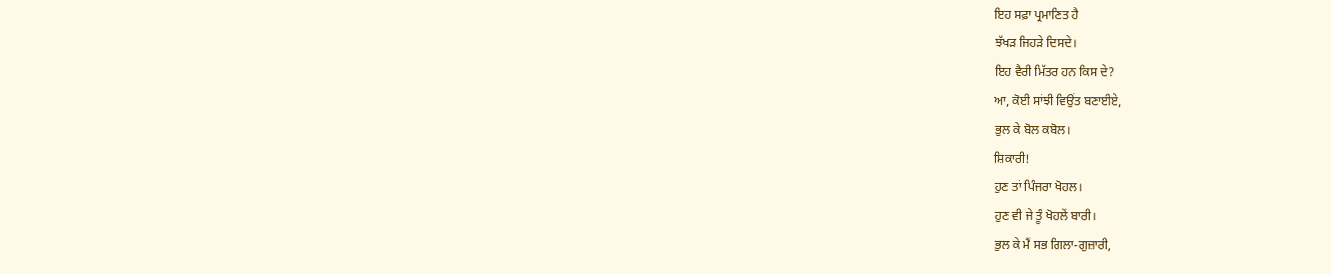ਇਹ ਸਫ਼ਾ ਪ੍ਰਮਾਣਿਤ ਹੈ
ਝੱਖੜ ਜਿਹੜੇ ਦਿਸਦੇ।
ਇਹ ਵੈਰੀ ਮਿੱਤਰ ਹਨ ਕਿਸ ਦੇ?
ਆ, ਕੋਈ ਸਾਂਝੀ ਵਿਉਂਤ ਬਣਾਈਏ,
ਭੁਲ ਕੇ ਬੋਲ ਕਬੋਲ।
ਸ਼ਿਕਾਰੀ!
ਹੁਣ ਤਾਂ ਪਿੰਜਰਾ ਖੋਹਲ।
ਹੁਣ ਵੀ ਜੇ ਤੂੰ ਖੋਹਲੇਂ ਬਾਰੀ।
ਭੁਲ ਕੇ ਮੈਂ ਸਭ ਗਿਲਾ-ਗੁਜ਼ਾਰੀ,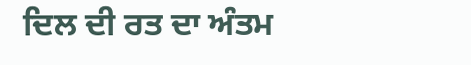ਦਿਲ ਦੀ ਰਤ ਦਾ ਅੰਤਮ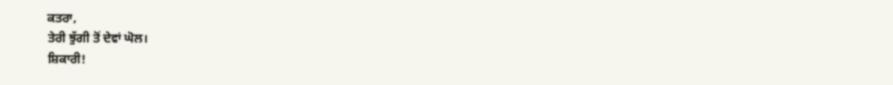ਕਤਰਾ,
ਤੇਰੀ ਝੁੱਗੀ ਤੋਂ ਦੇਵਾਂ ਘੋਲ।
ਸ਼ਿਕਾਰੀ!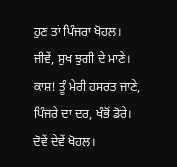ਹੁਣ ਤਾਂ ਪਿੰਜਰਾ ਖੋਹਲ।
ਜੀਵੇਂ, ਸੁਖ ਝੁਗੀ ਦੇ ਮਾਣੇ।
ਕਾਸ਼! ਤੂੰ ਮੇਰੀ ਹਸਰਤ ਜਾਣੇ,
ਪਿੰਜਰੇ ਦਾ ਦਰ, ਖੰਭੋਂ ਡੋਰੇ।
ਦੋਵੇਂ ਦੇਵੇਂ ਖੋਹਲ।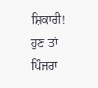ਸ਼ਿਕਾਰੀ!
ਹੁਣ ਤਾਂ ਪਿੰਜਰਾ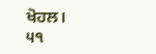ਖੋਹਲ।
੫੧